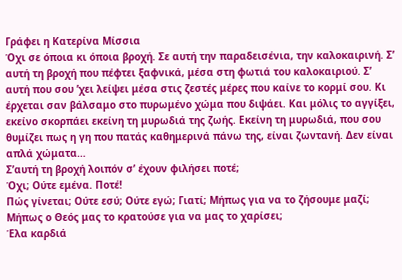Γράφει η Κατερίνα Μίσσια
Όχι σε όποια κι όποια βροχή. Σε αυτή την παραδεισένια, την καλοκαιρινή. Σ’ αυτή τη βροχή που πέφτει ξαφνικά, μέσα στη φωτιά του καλοκαιριού. Σ’ αυτή που σου ’χει λείψει μέσα στις ζεστές μέρες που καίνε το κορμί σου. Κι έρχεται σαν βάλσαμο στο πυρωμένο χώμα που διψάει. Και μόλις το αγγίξει, εκείνο σκορπάει εκείνη τη μυρωδιά της ζωής. Εκείνη τη μυρωδιά, που σου θυμίζει πως η γη που πατάς καθημερινά πάνω της, είναι ζωντανή. Δεν είναι απλά χώματα…
Σ’αυτή τη βροχή λοιπόν σ’ έχουν φιλήσει ποτέ;
Όχι; Ούτε εμένα. Ποτέ!
Πώς γίνεται; Ούτε εσύ; Ούτε εγώ; Γιατί; Μήπως για να το ζήσουμε μαζί; Μήπως ο Θεός μας το κρατούσε για να μας το χαρίσει;
Έλα καρδιά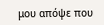μου απόψε που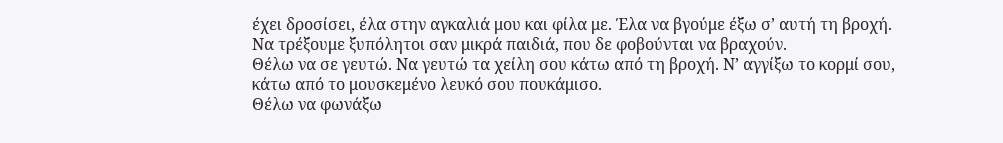έχει δροσίσει, έλα στην αγκαλιά μου και φίλα με. Έλα να βγούμε έξω σ’ αυτή τη βροχή. Να τρέξουμε ξυπόλητοι σαν μικρά παιδιά, που δε φοβούνται να βραχούν.
Θέλω να σε γευτώ. Να γευτώ τα χείλη σου κάτω από τη βροχή. Ν’ αγγίξω το κορμί σου, κάτω από το μουσκεμένο λευκό σου πουκάμισο.
Θέλω να φωνάξω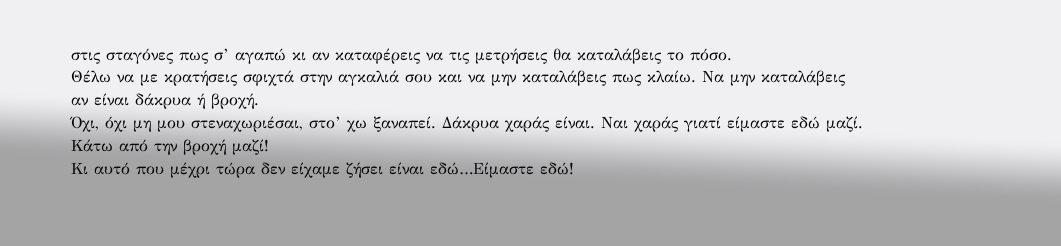στις σταγόνες πως σ’ αγαπώ κι αν καταφέρεις να τις μετρήσεις θα καταλάβεις το πόσο.
Θέλω να με κρατήσεις σφιχτά στην αγκαλιά σου και να μην καταλάβεις πως κλαίω. Να μην καταλάβεις αν είναι δάκρυα ή βροχή.
Όχι, όχι μη μου στεναχωριέσαι, στο’ χω ξαναπεί. Δάκρυα χαράς είναι. Ναι χαράς γιατί είμαστε εδώ μαζί. Κάτω από την βροχή μαζί!
Κι αυτό που μέχρι τώρα δεν είχαμε ζήσει είναι εδώ…Είμαστε εδώ!